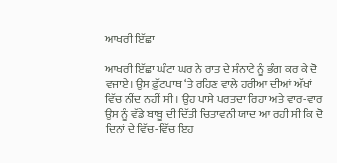ਆਖਰੀ ਇੱਛਾ

ਆਖਰੀ ਇੱਛਾ ਘੰਟਾ ਘਰ ਨੇ ਰਾਤ ਦੇ ਸੰਨਾਟੇ ਨੂੰ ਭੰਗ ਕਰ ਕੇ ਦੋ ਵਜਾਏ। ਉਸ ਫ਼ੁੱਟਪਾਥ ‘ਤੇ ਰਹਿਣ ਵਾਲੇ ਹਰੀਆ ਦੀਆਂ ਅੱਖਾਂ ਵਿੱਚ ਨੀਂਦ ਨਹੀਂ ਸੀ। ਉਹ ਪਾਸੇ ਪਰਤਦਾ ਰਿਹਾ ਅਤੇ ਵਾਰ-ਵਾਰ ਉਸ ਨੂੰ ਵੱਡੇ ਬਾਬੂ ਦੀ ਦਿੱਤੀ ਚਿਤਾਵਨੀ ਯਾਦ ਆ ਰਹੀ ਸੀ ਕਿ ਦੋ ਦਿਨਾਂ ਦੇ ਵਿੱਚ-ਵਿੱਚ ਇਹ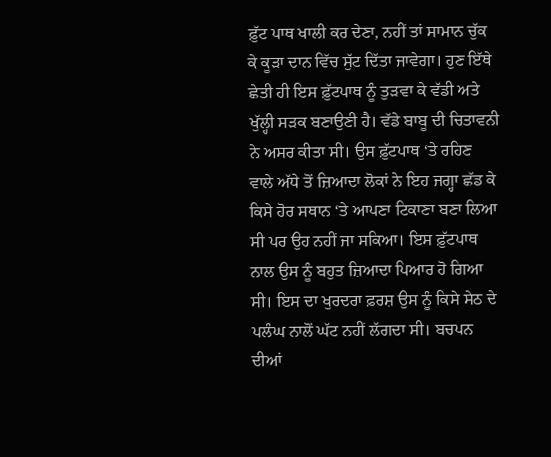ਫ਼ੁੱਟ ਪਾਥ ਖਾਲੀ ਕਰ ਦੇਣਾ, ਨਹੀਂ ਤਾਂ ਸਾਮਾਨ ਚੁੱਕ ਕੇ ਕੂੜਾ ਦਾਨ ਵਿੱਚ ਸੁੱਟ ਦਿੱਤਾ ਜਾਵੇਗਾ। ਹੁਣ ਇੱਥੇ ਛੇਤੀ ਹੀ ਇਸ ਫ਼ੁੱਟਪਾਥ ਨੂੰ ਤੁੜਵਾ ਕੇ ਵੱਡੀ ਅਤੇ ਖੁੱਲ੍ਹੀ ਸੜਕ ਬਣਾਉਣੀ ਹੈ। ਵੱਡੇ ਬਾਬੂ ਦੀ ਚਿਤਾਵਨੀ ਨੇ ਅਸਰ ਕੀਤਾ ਸੀ। ਉਸ ਫ਼ੁੱਟਪਾਥ ‘ਤੇ ਰਹਿਣ ਵਾਲੇ ਅੱਧੇ ਤੋਂ ਜ਼ਿਆਦਾ ਲੋਕਾਂ ਨੇ ਇਹ ਜਗ੍ਹਾ ਛੱਡ ਕੇ ਕਿਸੇ ਹੋਰ ਸਥਾਨ ‘ਤੇ ਆਪਣਾ ਟਿਕਾਣਾ ਬਣਾ ਲਿਆ ਸੀ ਪਰ ਉਹ ਨਹੀਂ ਜਾ ਸਕਿਆ। ਇਸ ਫ਼ੁੱਟਪਾਥ ਨਾਲ ਉਸ ਨੂੰ ਬਹੁਤ ਜ਼ਿਆਦਾ ਪਿਆਰ ਹੋ ਗਿਆ ਸੀ। ਇਸ ਦਾ ਖੁਰਦਰਾ ਫ਼ਰਸ਼ ਉਸ ਨੂੰ ਕਿਸੇ ਸੇਠ ਦੇ ਪਲੰਘ ਨਾਲੋਂ ਘੱਟ ਨਹੀਂ ਲੱਗਦਾ ਸੀ। ਬਚਪਨ ਦੀਆਂ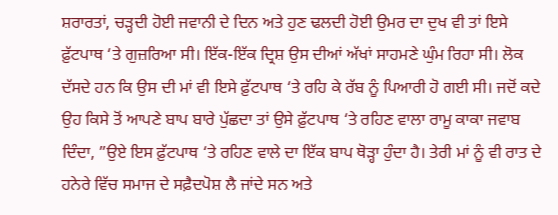ਸ਼ਰਾਰਤਾਂ, ਚੜ੍ਹਦੀ ਹੋਈ ਜਵਾਨੀ ਦੇ ਦਿਨ ਅਤੇ ਹੁਣ ਢਲਦੀ ਹੋਈ ਉਮਰ ਦਾ ਦੁਖ ਵੀ ਤਾਂ ਇਸੇ ਫ਼ੁੱਟਪਾਥ ‘ਤੇ ਗੁਜ਼ਰਿਆ ਸੀ। ਇੱਕ-ਇੱਕ ਦ੍ਰਿਸ਼ ਉਸ ਦੀਆਂ ਅੱਖਾਂ ਸਾਹਮਣੇ ਘੁੰਮ ਰਿਹਾ ਸੀ। ਲੋਕ ਦੱਸਦੇ ਹਨ ਕਿ ਉਸ ਦੀ ਮਾਂ ਵੀ ਇਸੇ ਫ਼ੁੱਟਪਾਥ ‘ਤੇ ਰਹਿ ਕੇ ਰੱਬ ਨੂੰ ਪਿਆਰੀ ਹੋ ਗਈ ਸੀ। ਜਦੋਂ ਕਦੇ ਉਹ ਕਿਸੇ ਤੋਂ ਆਪਣੇ ਬਾਪ ਬਾਰੇ ਪੁੱਛਦਾ ਤਾਂ ਉਸੇ ਫ਼ੁੱਟਪਾਥ ‘ਤੇ ਰਹਿਣ ਵਾਲਾ ਰਾਮੂ ਕਾਕਾ ਜਵਾਬ ਦਿੰਦਾ, ”ਉਏ ਇਸ ਫ਼ੁੱਟਪਾਥ ‘ਤੇ ਰਹਿਣ ਵਾਲੇ ਦਾ ਇੱਕ ਬਾਪ ਥੋੜ੍ਹਾ ਹੁੰਦਾ ਹੈ। ਤੇਰੀ ਮਾਂ ਨੂੰ ਵੀ ਰਾਤ ਦੇ ਹਨੇਰੇ ਵਿੱਚ ਸਮਾਜ ਦੇ ਸਫ਼ੈਦਪੋਸ਼ ਲੈ ਜਾਂਦੇ ਸਨ ਅਤੇ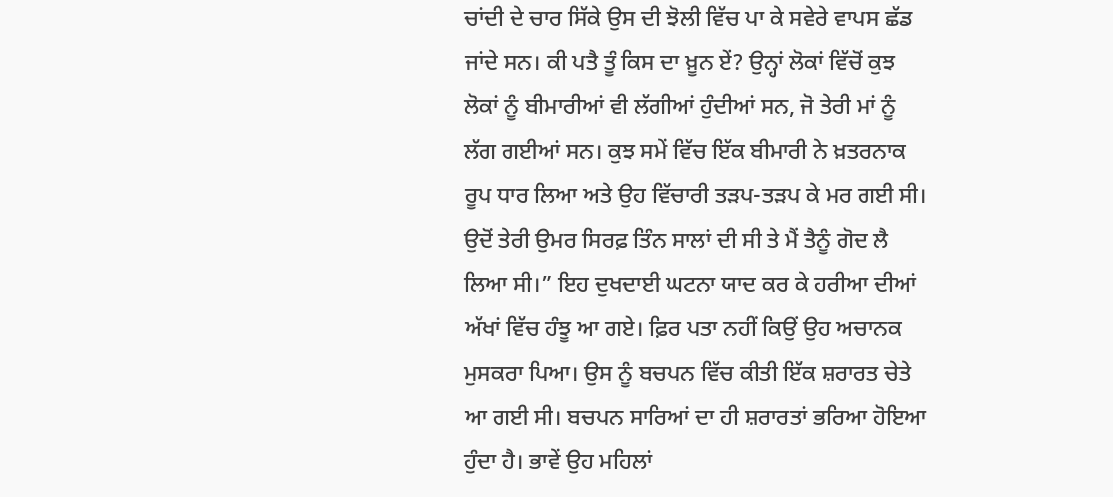ਚਾਂਦੀ ਦੇ ਚਾਰ ਸਿੱਕੇ ਉਸ ਦੀ ਝੋਲੀ ਵਿੱਚ ਪਾ ਕੇ ਸਵੇਰੇ ਵਾਪਸ ਛੱਡ ਜਾਂਦੇ ਸਨ। ਕੀ ਪਤੈ ਤੂੰ ਕਿਸ ਦਾ ਖ਼ੂਨ ਏਂ? ਉਨ੍ਹਾਂ ਲੋਕਾਂ ਵਿੱਚੋਂ ਕੁਝ ਲੋਕਾਂ ਨੂੰ ਬੀਮਾਰੀਆਂ ਵੀ ਲੱਗੀਆਂ ਹੁੰਦੀਆਂ ਸਨ, ਜੋ ਤੇਰੀ ਮਾਂ ਨੂੰ ਲੱਗ ਗਈਆਂ ਸਨ। ਕੁਝ ਸਮੇਂ ਵਿੱਚ ਇੱਕ ਬੀਮਾਰੀ ਨੇ ਖ਼ਤਰਨਾਕ ਰੂਪ ਧਾਰ ਲਿਆ ਅਤੇ ਉਹ ਵਿੱਚਾਰੀ ਤੜਪ-ਤੜਪ ਕੇ ਮਰ ਗਈ ਸੀ। ਉਦੋਂ ਤੇਰੀ ਉਮਰ ਸਿਰਫ਼ ਤਿੰਨ ਸਾਲਾਂ ਦੀ ਸੀ ਤੇ ਮੈਂ ਤੈਨੂੰ ਗੋਦ ਲੈ ਲਿਆ ਸੀ।” ਇਹ ਦੁਖਦਾਈ ਘਟਨਾ ਯਾਦ ਕਰ ਕੇ ਹਰੀਆ ਦੀਆਂ ਅੱਖਾਂ ਵਿੱਚ ਹੰਝੂ ਆ ਗਏ। ਫ਼ਿਰ ਪਤਾ ਨਹੀਂ ਕਿਉਂ ਉਹ ਅਚਾਨਕ ਮੁਸਕਰਾ ਪਿਆ। ਉਸ ਨੂੰ ਬਚਪਨ ਵਿੱਚ ਕੀਤੀ ਇੱਕ ਸ਼ਰਾਰਤ ਚੇਤੇ ਆ ਗਈ ਸੀ। ਬਚਪਨ ਸਾਰਿਆਂ ਦਾ ਹੀ ਸ਼ਰਾਰਤਾਂ ਭਰਿਆ ਹੋਇਆ ਹੁੰਦਾ ਹੈ। ਭਾਵੇਂ ਉਹ ਮਹਿਲਾਂ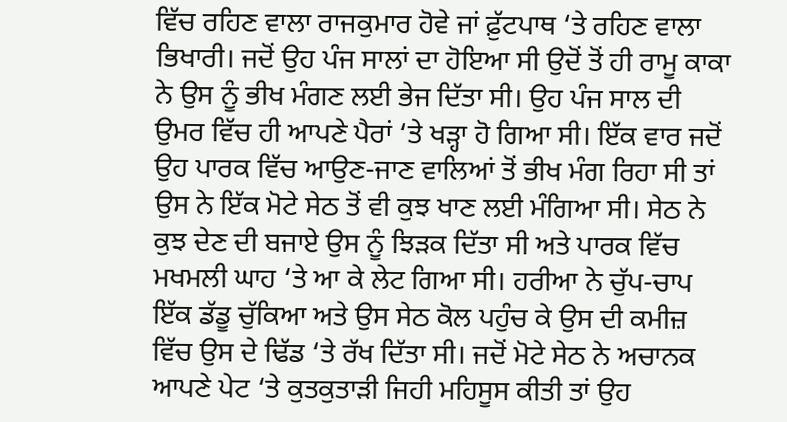ਵਿੱਚ ਰਹਿਣ ਵਾਲਾ ਰਾਜਕੁਮਾਰ ਹੋਵੇ ਜਾਂ ਫ਼ੁੱਟਪਾਥ ‘ਤੇ ਰਹਿਣ ਵਾਲਾ ਭਿਖਾਰੀ। ਜਦੋਂ ਉਹ ਪੰਜ ਸਾਲਾਂ ਦਾ ਹੋਇਆ ਸੀ ਉਦੋਂ ਤੋਂ ਹੀ ਰਾਮੂ ਕਾਕਾ ਨੇ ਉਸ ਨੂੰ ਭੀਖ ਮੰਗਣ ਲਈ ਭੇਜ ਦਿੱਤਾ ਸੀ। ਉਹ ਪੰਜ ਸਾਲ ਦੀ ਉਮਰ ਵਿੱਚ ਹੀ ਆਪਣੇ ਪੈਰਾਂ ‘ਤੇ ਖੜ੍ਹਾ ਹੋ ਗਿਆ ਸੀ। ਇੱਕ ਵਾਰ ਜਦੋਂ ਉਹ ਪਾਰਕ ਵਿੱਚ ਆਉਣ-ਜਾਣ ਵਾਲਿਆਂ ਤੋਂ ਭੀਖ ਮੰਗ ਰਿਹਾ ਸੀ ਤਾਂ ਉਸ ਨੇ ਇੱਕ ਮੋਟੇ ਸੇਠ ਤੋਂ ਵੀ ਕੁਝ ਖਾਣ ਲਈ ਮੰਗਿਆ ਸੀ। ਸੇਠ ਨੇ ਕੁਝ ਦੇਣ ਦੀ ਬਜਾਏ ਉਸ ਨੂੰ ਝਿੜਕ ਦਿੱਤਾ ਸੀ ਅਤੇ ਪਾਰਕ ਵਿੱਚ ਮਖਮਲੀ ਘਾਹ ‘ਤੇ ਆ ਕੇ ਲੇਟ ਗਿਆ ਸੀ। ਹਰੀਆ ਨੇ ਚੁੱਪ-ਚਾਪ ਇੱਕ ਡੱਡੂ ਚੁੱਕਿਆ ਅਤੇ ਉਸ ਸੇਠ ਕੋਲ ਪਹੁੰਚ ਕੇ ਉਸ ਦੀ ਕਮੀਜ਼ ਵਿੱਚ ਉਸ ਦੇ ਢਿੱਡ ‘ਤੇ ਰੱਖ ਦਿੱਤਾ ਸੀ। ਜਦੋਂ ਮੋਟੇ ਸੇਠ ਨੇ ਅਚਾਨਕ ਆਪਣੇ ਪੇਟ ‘ਤੇ ਕੁਤਕੁਤਾੜੀ ਜਿਹੀ ਮਹਿਸੂਸ ਕੀਤੀ ਤਾਂ ਉਹ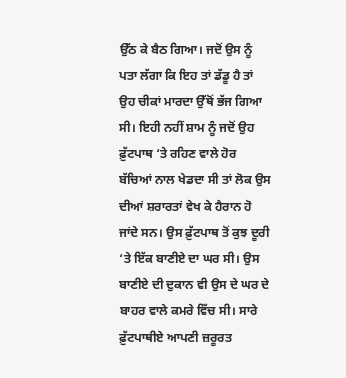ਉੱਠ ਕੇ ਬੈਠ ਗਿਆ। ਜਦੋਂ ਉਸ ਨੂੰ ਪਤਾ ਲੱਗਾ ਕਿ ਇਹ ਤਾਂ ਡੱਡੂ ਹੈ ਤਾਂ ਉਹ ਚੀਕਾਂ ਮਾਰਦਾ ਉੱਥੋਂ ਭੱਜ ਗਿਆ ਸੀ। ਇਹੀ ਨਹੀਂ ਸ਼ਾਮ ਨੂੰ ਜਦੋਂ ਉਹ ਫ਼ੁੱਟਪਾਥ ‘ਤੇ ਰਹਿਣ ਵਾਲੇ ਹੋਰ ਬੱਚਿਆਂ ਨਾਲ ਖੇਡਦਾ ਸੀ ਤਾਂ ਲੋਕ ਉਸ ਦੀਆਂ ਸ਼ਰਾਰਤਾਂ ਵੇਖ ਕੇ ਹੈਰਾਨ ਹੋ ਜਾਂਦੇ ਸਨ। ਉਸ ਫ਼ੁੱਟਪਾਥ ਤੋਂ ਕੁਝ ਦੂਰੀ ‘ਤੇ ਇੱਕ ਬਾਣੀਏ ਦਾ ਘਰ ਸੀ। ਉਸ ਬਾਣੀਏ ਦੀ ਦੁਕਾਨ ਵੀ ਉਸ ਦੇ ਘਰ ਦੇ ਬਾਹਰ ਵਾਲੇ ਕਮਰੇ ਵਿੱਚ ਸੀ। ਸਾਰੇ ਫ਼ੁੱਟਪਾਥੀਏ ਆਪਣੀ ਜ਼ਰੂਰਤ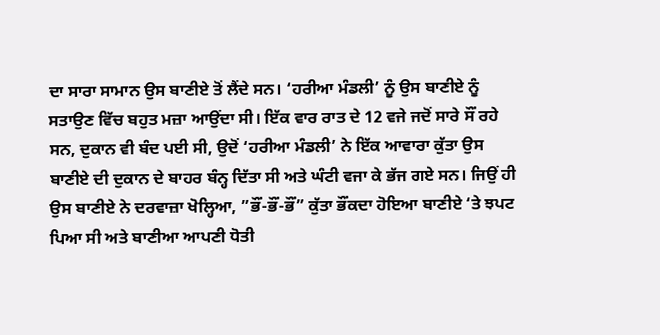ਦਾ ਸਾਰਾ ਸਾਮਾਨ ਉਸ ਬਾਣੀਏ ਤੋਂ ਲੈਂਦੇ ਸਨ। ‘ਹਰੀਆ ਮੰਡਲੀ’ ਨੂੰ ਉਸ ਬਾਣੀਏ ਨੂੰ ਸਤਾਉਣ ਵਿੱਚ ਬਹੁਤ ਮਜ਼ਾ ਆਉਂਦਾ ਸੀ। ਇੱਕ ਵਾਰ ਰਾਤ ਦੇ 12 ਵਜੇ ਜਦੋਂ ਸਾਰੇ ਸੌਂ ਰਹੇ ਸਨ, ਦੁਕਾਨ ਵੀ ਬੰਦ ਪਈ ਸੀ, ਉਦੋਂ ‘ਹਰੀਆ ਮੰਡਲੀ’ ਨੇ ਇੱਕ ਆਵਾਰਾ ਕੁੱਤਾ ਉਸ ਬਾਣੀਏ ਦੀ ਦੁਕਾਨ ਦੇ ਬਾਹਰ ਬੰਨ੍ਹ ਦਿੱਤਾ ਸੀ ਅਤੇ ਘੰਟੀ ਵਜਾ ਕੇ ਭੱਜ ਗਏ ਸਨ। ਜਿਉਂ ਹੀ ਉਸ ਬਾਣੀਏ ਨੇ ਦਰਵਾਜ਼ਾ ਖੋਲ੍ਹਿਆ, ”ਭੌਂ-ਭੌਂ-ਭੌਂ” ਕੁੱਤਾ ਭੌਂਕਦਾ ਹੋਇਆ ਬਾਣੀਏ ‘ਤੇ ਝਪਟ ਪਿਆ ਸੀ ਅਤੇ ਬਾਣੀਆ ਆਪਣੀ ਧੋਤੀ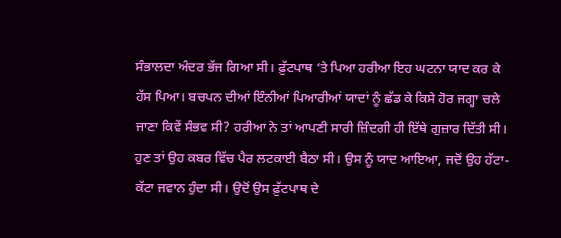ਸੰਭਾਲਦਾ ਅੰਦਰ ਭੱਜ ਗਿਆ ਸੀ। ਫ਼ੁੱਟਪਾਥ ‘ਤੇ ਪਿਆ ਹਰੀਆ ਇਹ ਘਟਨਾ ਯਾਦ ਕਰ ਕੇ ਹੱਸ ਪਿਆ। ਬਚਪਨ ਦੀਆਂ ਇੰਨੀਆਂ ਪਿਆਰੀਆਂ ਯਾਦਾਂ ਨੂੰ ਛੱਡ ਕੇ ਕਿਸੇ ਹੋਰ ਜਗ੍ਹਾ ਚਲੇ ਜਾਣਾ ਕਿਵੇਂ ਸੰਭਵ ਸੀ? ਹਰੀਆ ਨੇ ਤਾਂ ਆਪਣੀ ਸਾਰੀ ਜ਼ਿੰਦਗੀ ਹੀ ਇੱਥੇ ਗੁਜ਼ਾਰ ਦਿੱਤੀ ਸੀ। ਹੁਣ ਤਾਂ ਉਹ ਕਬਰ ਵਿੱਚ ਪੈਰ ਲਟਕਾਈ ਬੈਠਾ ਸੀ। ਉਸ ਨੂੰ ਯਾਦ ਆਇਆ, ਜਦੋਂ ਉਹ ਹੱਟਾ-ਕੱਟਾ ਜਵਾਨ ਹੁੰਦਾ ਸੀ। ਉਦੋਂ ਉਸ ਫ਼ੁੱਟਪਾਥ ਦੇ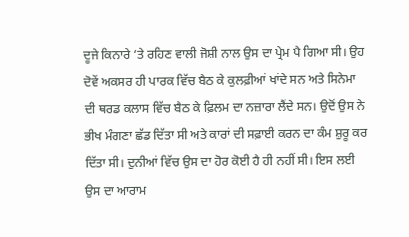ਦੂਜੇ ਕਿਨਾਰੇ ‘ਤੇ ਰਹਿਣ ਵਾਲੀ ਜੋਸ਼ੀ ਨਾਲ ਉਸ ਦਾ ਪ੍ਰੇਮ ਪੈ ਗਿਆ ਸੀ। ਉਹ ਦੋਵੇਂ ਅਕਸਰ ਹੀ ਪਾਰਕ ਵਿੱਚ ਬੈਠ ਕੇ ਕੁਲਫ਼ੀਆਂ ਖਾਂਦੇ ਸਨ ਅਤੇ ਸਿਨੇਮਾ ਦੀ ਥਰਡ ਕਲਾਸ ਵਿੱਚ ਬੈਠ ਕੇ ਫ਼ਿਲਮ ਦਾ ਨਜ਼ਾਰਾ ਲੈਂਦੇ ਸਨ। ਉਦੋਂ ਉਸ ਨੇ ਭੀਖ ਮੰਗਣਾ ਛੱਡ ਦਿੱਤਾ ਸੀ ਅਤੇ ਕਾਰਾਂ ਦੀ ਸਫ਼ਾਈ ਕਰਨ ਦਾ ਕੰਮ ਸ਼ੁਰੂ ਕਰ ਦਿੱਤਾ ਸੀ। ਦੁਨੀਆਂ ਵਿੱਚ ਉਸ ਦਾ ਹੋਰ ਕੋਈ ਹੈ ਹੀ ਨਹੀਂ ਸੀ। ਇਸ ਲਈ ਉਸ ਦਾ ਆਰਾਮ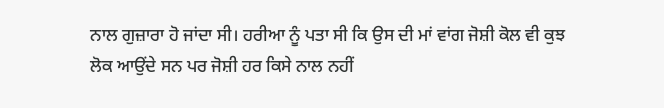ਨਾਲ ਗੁਜ਼ਾਰਾ ਹੋ ਜਾਂਦਾ ਸੀ। ਹਰੀਆ ਨੂੰ ਪਤਾ ਸੀ ਕਿ ਉਸ ਦੀ ਮਾਂ ਵਾਂਗ ਜੋਸ਼ੀ ਕੋਲ ਵੀ ਕੁਝ ਲੋਕ ਆਉਂਦੇ ਸਨ ਪਰ ਜੋਸ਼ੀ ਹਰ ਕਿਸੇ ਨਾਲ ਨਹੀਂ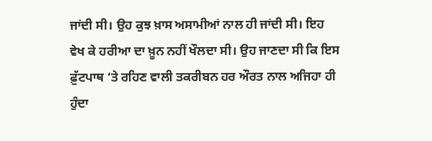ਜਾਂਦੀ ਸੀ। ਉਹ ਕੁਝ ਖ਼ਾਸ ਅਸਾਮੀਆਂ ਨਾਲ ਹੀ ਜਾਂਦੀ ਸੀ। ਇਹ ਵੇਖ ਕੇ ਹਰੀਆ ਦਾ ਖ਼ੂਨ ਨਹੀਂ ਖੌਲਦਾ ਸੀ। ਉਹ ਜਾਣਦਾ ਸੀ ਕਿ ਇਸ ਫ਼ੁੱਟਪਾਥ ‘ਤੇ ਰਹਿਣ ਵਾਲੀ ਤਕਰੀਬਨ ਹਰ ਔਰਤ ਨਾਲ ਅਜਿਹਾ ਹੀ ਹੁੰਦਾ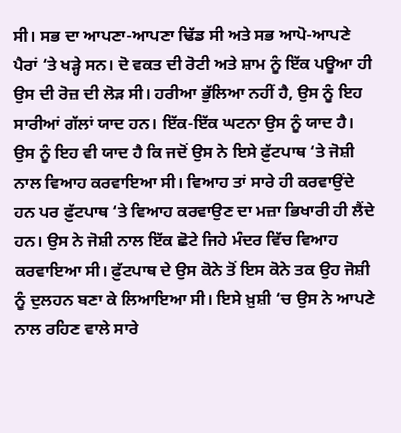ਸੀ। ਸਭ ਦਾ ਆਪਣਾ-ਆਪਣਾ ਢਿੱਡ ਸੀ ਅਤੇ ਸਭ ਆਪੋ-ਆਪਣੇ ਪੈਰਾਂ ‘ਤੇ ਖੜ੍ਹੇ ਸਨ। ਦੋ ਵਕਤ ਦੀ ਰੋਟੀ ਅਤੇ ਸ਼ਾਮ ਨੂੰ ਇੱਕ ਪਊਆ ਹੀ ਉਸ ਦੀ ਰੋਜ਼ ਦੀ ਲੋੜ ਸੀ। ਹਰੀਆ ਭੁੱਲਿਆ ਨਹੀਂ ਹੈ, ਉਸ ਨੂੰ ਇਹ ਸਾਰੀਆਂ ਗੱਲਾਂ ਯਾਦ ਹਨ। ਇੱਕ-ਇੱਕ ਘਟਨਾ ਉਸ ਨੂੰ ਯਾਦ ਹੈ। ਉਸ ਨੂੰ ਇਹ ਵੀ ਯਾਦ ਹੈ ਕਿ ਜਦੋਂ ਉਸ ਨੇ ਇਸੇ ਫ਼ੁੱਟਪਾਥ ‘ਤੇ ਜੋਸ਼ੀ ਨਾਲ ਵਿਆਹ ਕਰਵਾਇਆ ਸੀ। ਵਿਆਹ ਤਾਂ ਸਾਰੇ ਹੀ ਕਰਵਾਉਂਦੇ ਹਨ ਪਰ ਫ਼ੁੱਟਪਾਥ ‘ਤੇ ਵਿਆਹ ਕਰਵਾਉਣ ਦਾ ਮਜ਼ਾ ਭਿਖਾਰੀ ਹੀ ਲੈਂਦੇ ਹਨ। ਉਸ ਨੇ ਜੋਸ਼ੀ ਨਾਲ ਇੱਕ ਛੋਟੇ ਜਿਹੇ ਮੰਦਰ ਵਿੱਚ ਵਿਆਹ ਕਰਵਾਇਆ ਸੀ। ਫ਼ੁੱਟਪਾਥ ਦੇ ਉਸ ਕੋਨੇ ਤੋਂ ਇਸ ਕੋਨੇ ਤਕ ਉਹ ਜੋਸ਼ੀ ਨੂੰ ਦੁਲਹਨ ਬਣਾ ਕੇ ਲਿਆਇਆ ਸੀ। ਇਸੇ ਖ਼ੁਸ਼ੀ ‘ਚ ਉਸ ਨੇ ਆਪਣੇ ਨਾਲ ਰਹਿਣ ਵਾਲੇ ਸਾਰੇ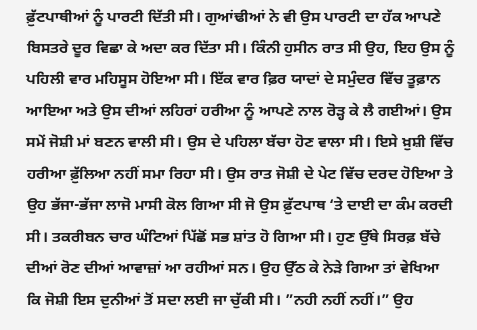ਫ਼ੁੱਟਪਾਥੀਆਂ ਨੂੰ ਪਾਰਟੀ ਦਿੱਤੀ ਸੀ। ਗੁਆਂਢੀਆਂ ਨੇ ਵੀ ਉਸ ਪਾਰਟੀ ਦਾ ਹੱਕ ਆਪਣੇ ਬਿਸਤਰੇ ਦੂਰ ਵਿਛਾ ਕੇ ਅਦਾ ਕਰ ਦਿੱਤਾ ਸੀ। ਕਿੰਨੀ ਹੁਸੀਨ ਰਾਤ ਸੀ ਉਹ, ਇਹ ਉਸ ਨੂੰ ਪਹਿਲੀ ਵਾਰ ਮਹਿਸੂਸ ਹੋਇਆ ਸੀ। ਇੱਕ ਵਾਰ ਫ਼ਿਰ ਯਾਦਾਂ ਦੇ ਸਮੁੰਦਰ ਵਿੱਚ ਤੂਫ਼ਾਨ ਆਇਆ ਅਤੇ ਉਸ ਦੀਆਂ ਲਹਿਰਾਂ ਹਰੀਆ ਨੂੰ ਆਪਣੇ ਨਾਲ ਰੋੜ੍ਹ ਕੇ ਲੈ ਗਈਆਂ। ਉਸ ਸਮੇਂ ਜੋਸ਼ੀ ਮਾਂ ਬਣਨ ਵਾਲੀ ਸੀ। ਉਸ ਦੇ ਪਹਿਲਾ ਬੱਚਾ ਹੋਣ ਵਾਲਾ ਸੀ। ਇਸੇ ਖ਼ੁਸ਼ੀ ਵਿੱਚ ਹਰੀਆ ਫ਼ੁੱਲਿਆ ਨਹੀਂ ਸਮਾ ਰਿਹਾ ਸੀ। ਉਸ ਰਾਤ ਜੋਸ਼ੀ ਦੇ ਪੇਟ ਵਿੱਚ ਦਰਦ ਹੋਇਆ ਤੇ ਉਹ ਭੱਜਾ-ਭੱਜਾ ਲਾਜੋ ਮਾਸੀ ਕੋਲ ਗਿਆ ਸੀ ਜੋ ਉਸ ਫ਼ੁੱਟਪਾਥ ‘ਤੇ ਦਾਈ ਦਾ ਕੰਮ ਕਰਦੀ ਸੀ। ਤਕਰੀਬਨ ਚਾਰ ਘੰਟਿਆਂ ਪਿੱਛੋਂ ਸਭ ਸ਼ਾਂਤ ਹੋ ਗਿਆ ਸੀ। ਹੁਣ ਉੱਥੇ ਸਿਰਫ਼ ਬੱਚੇ ਦੀਆਂ ਰੋਣ ਦੀਆਂ ਆਵਾਜ਼ਾਂ ਆ ਰਹੀਆਂ ਸਨ। ਉਹ ਉੱਠ ਕੇ ਨੇੜੇ ਗਿਆ ਤਾਂ ਵੇਖਿਆ ਕਿ ਜੋਸ਼ੀ ਇਸ ਦੁਨੀਆਂ ਤੋਂ ਸਦਾ ਲਈ ਜਾ ਚੁੱਕੀ ਸੀ। ”ਨਹੀ ਨਹੀਂ ਨਹੀਂ।” ਉਹ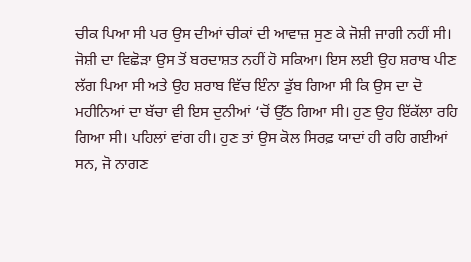ਚੀਕ ਪਿਆ ਸੀ ਪਰ ਉਸ ਦੀਆਂ ਚੀਕਾਂ ਦੀ ਆਵਾਜ਼ ਸੁਣ ਕੇ ਜੋਸ਼ੀ ਜਾਗੀ ਨਹੀਂ ਸੀ। ਜੋਸ਼ੀ ਦਾ ਵਿਛੋੜਾ ਉਸ ਤੋਂ ਬਰਦਾਸ਼ਤ ਨਹੀਂ ਹੋ ਸਕਿਆ। ਇਸ ਲਈ ਉਹ ਸ਼ਰਾਬ ਪੀਣ ਲੱਗ ਪਿਆ ਸੀ ਅਤੇ ਉਹ ਸ਼ਰਾਬ ਵਿੱਚ ਇੰਨਾ ਡੁੱਬ ਗਿਆ ਸੀ ਕਿ ਉਸ ਦਾ ਦੋ ਮਹੀਨਿਆਂ ਦਾ ਬੱਚਾ ਵੀ ਇਸ ਦੁਨੀਆਂ ‘ਚੋਂ ਉੱਠ ਗਿਆ ਸੀ। ਹੁਣ ਉਹ ਇੱਕੱਲਾ ਰਹਿ ਗਿਆ ਸੀ। ਪਹਿਲਾਂ ਵਾਂਗ ਹੀ। ਹੁਣ ਤਾਂ ਉਸ ਕੋਲ ਸਿਰਫ਼ ਯਾਦਾਂ ਹੀ ਰਹਿ ਗਈਆਂ ਸਨ, ਜੋ ਨਾਗਣ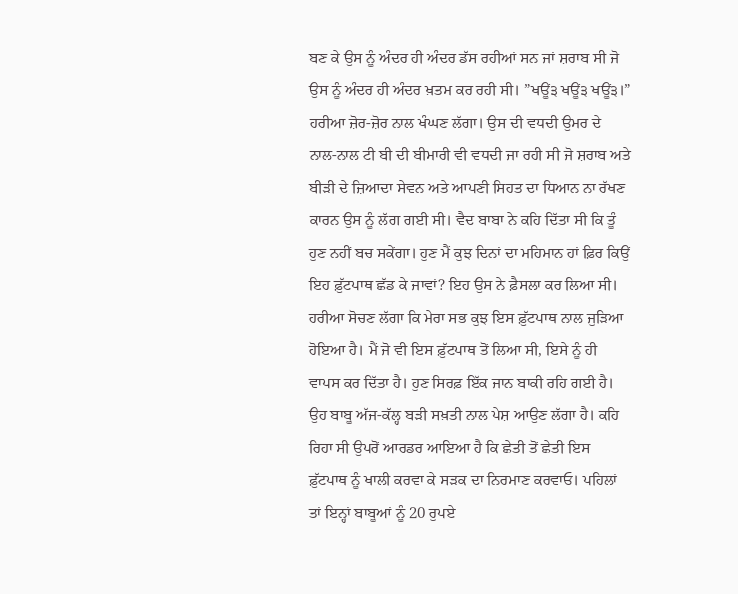ਬਣ ਕੇ ਉਸ ਨੂੰ ਅੰਦਰ ਹੀ ਅੰਦਰ ਡੱਸ ਰਹੀਆਂ ਸਨ ਜਾਂ ਸ਼ਰਾਬ ਸੀ ਜੋ ਉਸ ਨੂੰ ਅੰਦਰ ਹੀ ਅੰਦਰ ਖ਼ਤਮ ਕਰ ਰਹੀ ਸੀ। ”ਖਊਂ੩ ਖਊਂ੩ ਖਊਂ੩।” ਹਰੀਆ ਜ਼ੋਰ-ਜ਼ੋਰ ਨਾਲ ਖੰਘਣ ਲੱਗਾ। ਉਸ ਦੀ ਵਧਦੀ ਉਮਰ ਦੇ ਨਾਲ-ਨਾਲ ਟੀ ਬੀ ਦੀ ਬੀਮਾਰੀ ਵੀ ਵਧਦੀ ਜਾ ਰਹੀ ਸੀ ਜੋ ਸ਼ਰਾਬ ਅਤੇ ਬੀੜੀ ਦੇ ਜ਼ਿਆਦਾ ਸੇਵਨ ਅਤੇ ਆਪਣੀ ਸਿਹਤ ਦਾ ਧਿਆਨ ਨਾ ਰੱਖਣ ਕਾਰਨ ਉਸ ਨੂੰ ਲੱਗ ਗਈ ਸੀ। ਵੈਦ ਬਾਬਾ ਨੇ ਕਹਿ ਦਿੱਤਾ ਸੀ ਕਿ ਤੂੰ ਹੁਣ ਨਹੀਂ ਬਚ ਸਕੇਂਗਾ। ਹੁਣ ਮੈਂ ਕੁਝ ਦਿਨਾਂ ਦਾ ਮਹਿਮਾਨ ਹਾਂ ਫ਼ਿਰ ਕਿਉਂ ਇਹ ਫ਼ੁੱਟਪਾਥ ਛੱਡ ਕੇ ਜਾਵਾਂ? ਇਹ ਉਸ ਨੇ ਫ਼ੈਸਲਾ ਕਰ ਲਿਆ ਸੀ। ਹਰੀਆ ਸੋਚਣ ਲੱਗਾ ਕਿ ਮੇਰਾ ਸਭ ਕੁਝ ਇਸ ਫ਼ੁੱਟਪਾਥ ਨਾਲ ਜੁੜਿਆ ਹੋਇਆ ਹੈ। ਮੈਂ ਜੋ ਵੀ ਇਸ ਫ਼ੁੱਟਪਾਥ ਤੋਂ ਲਿਆ ਸੀ, ਇਸੇ ਨੂੰ ਹੀ ਵਾਪਸ ਕਰ ਦਿੱਤਾ ਹੈ। ਹੁਣ ਸਿਰਫ਼ ਇੱਕ ਜਾਨ ਬਾਕੀ ਰਹਿ ਗਈ ਹੈ।  ਉਹ ਬਾਬੂ ਅੱਜ-ਕੱਲ੍ਹ ਬੜੀ ਸਖ਼ਤੀ ਨਾਲ ਪੇਸ਼ ਆਉਣ ਲੱਗਾ ਹੈ। ਕਹਿ ਰਿਹਾ ਸੀ ਉਪਰੋਂ ਆਰਡਰ ਆਇਆ ਹੈ ਕਿ ਛੇਤੀ ਤੋਂ ਛੇਤੀ ਇਸ ਫ਼ੁੱਟਪਾਥ ਨੂੰ ਖਾਲੀ ਕਰਵਾ ਕੇ ਸੜਕ ਦਾ ਨਿਰਮਾਣ ਕਰਵਾਓ। ਪਹਿਲਾਂ ਤਾਂ ਇਨ੍ਹਾਂ ਬਾਬੂਆਂ ਨੂੰ 20 ਰੁਪਏ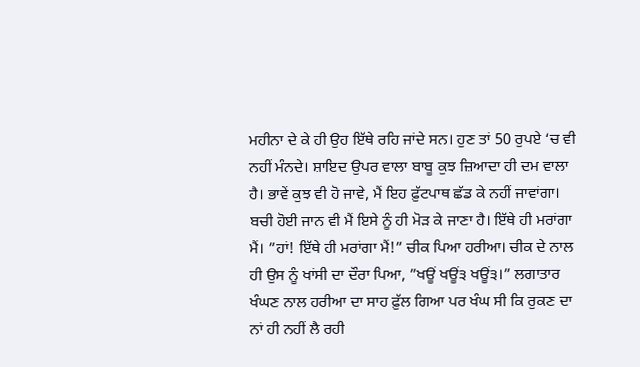ਮਹੀਨਾ ਦੇ ਕੇ ਹੀ ਉਹ ਇੱਥੇ ਰਹਿ ਜਾਂਦੇ ਸਨ। ਹੁਣ ਤਾਂ 50 ਰੁਪਏ ‘ਚ ਵੀ ਨਹੀਂ ਮੰਨਦੇ। ਸ਼ਾਇਦ ਉਪਰ ਵਾਲਾ ਬਾਬੂ ਕੁਝ ਜ਼ਿਆਦਾ ਹੀ ਦਮ ਵਾਲਾ ਹੈ। ਭਾਵੇਂ ਕੁਝ ਵੀ ਹੋ ਜਾਵੇ, ਮੈਂ ਇਹ ਫ਼ੁੱਟਪਾਥ ਛੱਡ ਕੇ ਨਹੀਂ ਜਾਵਾਂਗਾ। ਬਚੀ ਹੋਈ ਜਾਨ ਵੀ ਮੈਂ ਇਸੇ ਨੂੰ ਹੀ ਮੋੜ ਕੇ ਜਾਣਾ ਹੈ। ਇੱਥੇ ਹੀ ਮਰਾਂਗਾ ਮੈਂ। ”ਹਾਂ! ਇੱਥੇ ਹੀ ਮਰਾਂਗਾ ਮੈਂ!” ਚੀਕ ਪਿਆ ਹਰੀਆ। ਚੀਕ ਦੇ ਨਾਲ ਹੀ ਉਸ ਨੂੰ ਖਾਂਸੀ ਦਾ ਦੌਰਾ ਪਿਆ, ”ਖਊਂ ਖਊਂ੩ ਖਊਂ੩।” ਲਗਾਤਾਰ ਖੰਘਣ ਨਾਲ ਹਰੀਆ ਦਾ ਸਾਹ ਫ਼ੁੱਲ ਗਿਆ ਪਰ ਖੰਘ ਸੀ ਕਿ ਰੁਕਣ ਦਾ ਨਾਂ ਹੀ ਨਹੀਂ ਲੈ ਰਹੀ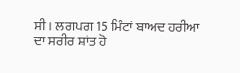ਸੀ। ਲਗਪਗ 15 ਮਿੰਟਾਂ ਬਾਅਦ ਹਰੀਆ ਦਾ ਸਰੀਰ ਸ਼ਾਂਤ ਹੋ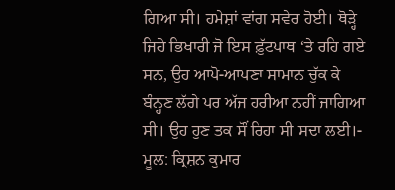ਗਿਆ ਸੀ। ਹਮੇਸ਼ਾਂ ਵਾਂਗ ਸਵੇਰ ਹੋਈ। ਥੋੜ੍ਹੇ ਜਿਹੇ ਭਿਖਾਰੀ ਜੋ ਇਸ ਫ਼ੁੱਟਪਾਥ ‘ਤੇ ਰਹਿ ਗਏ ਸਨ, ਉਹ ਆਪੋ-ਆਪਣਾ ਸਾਮਾਨ ਚੁੱਕ ਕੇ ਬੰਨ੍ਹਣ ਲੱਗੇ ਪਰ ਅੱਜ ਹਰੀਆ ਨਹੀਂ ਜਾਗਿਆ ਸੀ। ਉਹ ਹੁਣ ਤਕ ਸੌਂ ਰਿਹਾ ਸੀ ਸਦਾ ਲਈ।- ਮੂਲ: ਕ੍ਰਿਸ਼ਨ ਕੁਮਾਰ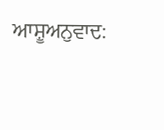ਆਸ਼ੂਅਨੁਵਾਦ: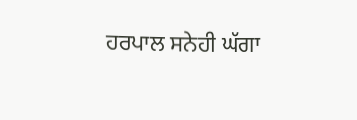ਹਰਪਾਲ ਸਨੇਹੀ ਘੱਗਾ